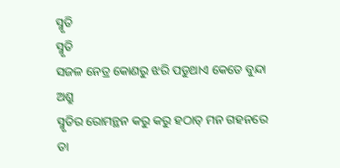ସ୍ମୃତି
ସ୍ମୃତି
ସଜଳ ନେତ୍ର କୋଣରୁ ଝରି ପଡୁଥାଏ କେତେ ବୁନ୍ଦା ଅଶ୍ରୁ
ସ୍ମୃତିର ରୋମନ୍ଥନ କରୁ କରୁ ହଠାତ୍ ମନ ଗହନରେ
ତା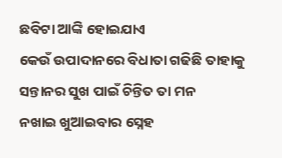ଛବିଟା ଆଙ୍କି ହୋଇଯାଏ
କେଉଁ ଉପାଦାନରେ ବିଧାତା ଗଢିଛି ତାହାକୁ
ସନ୍ତାନର ସୁଖ ପାଇଁ ଚିନ୍ତିତ ତା ମନ
ନଖାଇ ଖୁଆଇବାର ସ୍ନେହ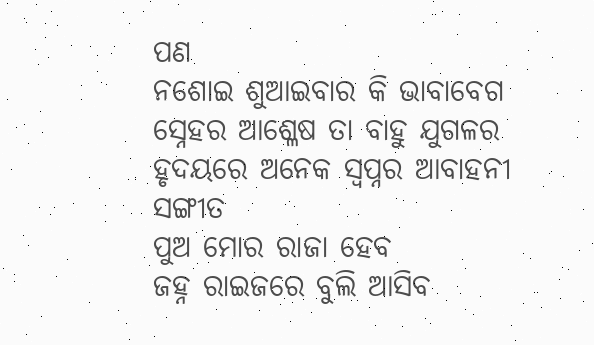ପଣ
ନଶୋଇ ଶୁଆଇବାର କି ଭାବାବେଗ
ସ୍ନେହର ଆଶ୍ଳେଷ ତା ବାହୁ ଯୁଗଳର
ହୃଦୟରେ ଅନେକ ସ୍ବପ୍ନର ଆବାହନୀ ସଙ୍ଗୀତ
ପୁଅ ମୋର ରାଜା ହେବ
ଜହ୍ନ ରାଇଜରେ ବୁଲି ଆସିବ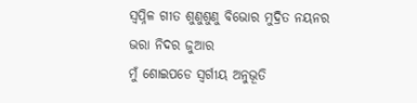ସ୍ବପ୍ନିଳ ଗୀତ ଶୁଣୁଶୁଣୁ ବିଭୋର ମୁଦ୍ରିତ ନୟନର
ଭରା ନିଦର ଜୁଆର
ମୁଁ ଶୋଇପଡେ ସ୍ୱର୍ଗୀୟ ଅନୁଭୂତି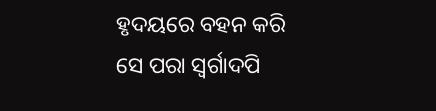ହୃଦୟରେ ବହନ କରି
ସେ ପରା ସ୍ୱର୍ଗାଦପି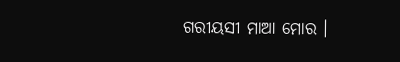ଗରୀୟସୀ ମାଆ ମୋର ।